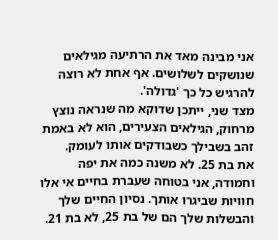אני מבינה מאד את הרתיעה מגילאים שנושקים לשלושים. אף אחת לא רוצה להרגיש כל כך 'גדולה'.
מצד שני, ייתכן שדוקא מה שנראה נוצץ מרחוק, הגילאים הצעירים, הוא לא באמת זהב בשבילך כשבודקים אותו לעומק.
את בת 25. לא משנה כמה את יפה וחמודה, אני בטוחה שעברת בחיים אי אלו חוויות שביגרו אותך. נסיון החיים שלך והבשלות שלך הם של בת 25, לא בת 21.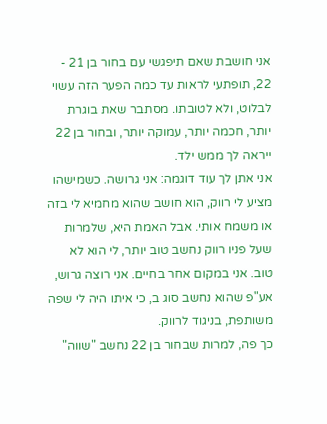אני חושבת שאם תיפגשי עם בחור בן 21 - 22, תופתעי לראות עד כמה הפער הזה עשוי לבלוט, ולא לטובתו. מסתבר שאת בוגרת יותר, חכמה יותר, עמוקה יותר, ובחור בן 22 ייראה לך ממש ילד.
אני אתן לך עוד דוגמה: אני גרושה. כשמישהו מציע לי רווק, הוא חושב שהוא מחמיא לי בזה או משמח אותי. אבל האמת היא, שלמרות שעל פניו רווק נחשב טוב יותר, לי הוא לא טוב. אני במקום אחר בחיים. אני רוצה גרוש, אע"פ שהוא נחשב סוג ב, כי איתו היה לי שפה משותפת, בניגוד לרווק.
כך פה, למרות שבחור בן 22 נחשב "שווה"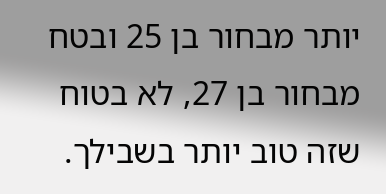יותר מבחור בן 25 ובטח מבחור בן 27, לא בטוח שזה טוב יותר בשבילך.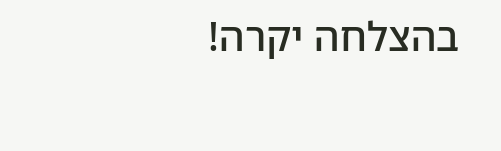בהצלחה יקרה!